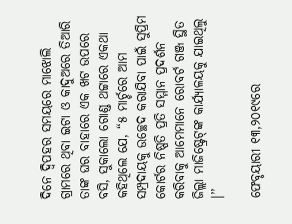ଦିନେ ଦ୍ୱିପହର ସମୟରେ ମାଝୋଲି ଗ୍ରାମରେ ଥିବା ଇଟା ଓ କାଦୁଅରେ ତିଆରି ତାଙ୍କ ଘର ବାହାରେ ଏକ ଖଟ ଉପରେ ବସି, ସୁକାଲୋ ଗୋଣ୍ଡ ଥଟ୍ଟାରେ ଏକଥା କହିଥିଲେ ଯେ, “୫ ମାର୍ଚ୍ଚରେ ଆମ ସମ୍ପ୍ରଦାୟକୁ ଉଚ୍ଛେଦ କରାଯିବା ପାଇଁ ସୁପ୍ରିମ କୋର୍ଟର ନିଷ୍ପତି ପ୍ରତି ସମ୍ମାନ ପ୍ରଦର୍ଶନ କରିବାକୁ ଆମେମାନେ ରୋବର୍ଟ ଗଞ୍ଜ ସ୍ଥିତ ଜିଲ୍ଲା ମାଜିଷ୍ଟ୍ରେଟ୍‌ଙ୍କ କାର୍ଯ୍ୟାଳୟକୁ ଯାଇଥିଲୁ ।’’

ଫେବୃୟାରୀ ୧୩,୨୦୧୯ରେ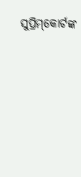ସୁପ୍ରିମ୍‌କୋର୍ଟଙ୍କ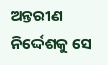ଅନ୍ତରୀଣ ନିର୍ଦ୍ଦେଶକୁ ସେ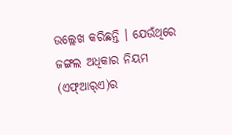ଉଲ୍ଲେଖ କରିଛନ୍ତି । ଯେଉଁଥିରେ ଜଙ୍ଗଲ ଅଧିକାର ନିୟମ (ଏଫ୍‌ଆର୍‌ଏ)ର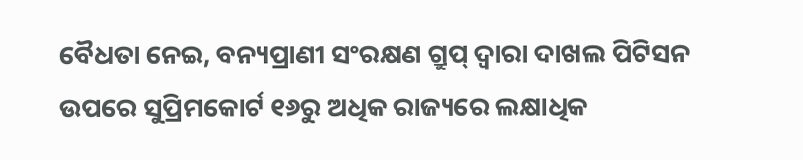ବୈଧତା ନେଇ, ବନ୍ୟପ୍ରାଣୀ ସଂରକ୍ଷଣ ଗ୍ରୁପ୍‌ ଦ୍ୱାରା ଦାଖଲ ପିଟିସନ ଉପରେ ସୁପ୍ରିମକୋର୍ଟ ୧୬ରୁ ଅଧିକ ରାଜ୍ୟରେ ଲକ୍ଷାଧିକ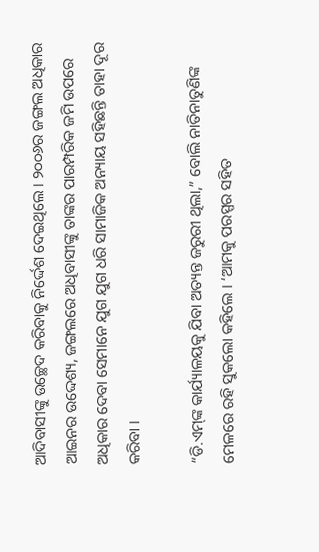ଆଦିବାସୀଙ୍କୁ ଉଚ୍ଛେଦ କରିବାକୁ ନିର୍ଦ୍ଦେଶ ଦେଇଥିଲେ । ୨୦୦୬ର ଜଙ୍ଗଲ ଅଧିକାର ଆଇନର ଉଦ୍ଦେଶ୍ୟ, ଜଙ୍ଗଲରେ ଅଧିବାସୀଙ୍କୁ ତାଙ୍କର ପାରମ୍ପରିକ ଜମି ଉପରେ ଅଧିକାର ଦେବା ସେମାନେ ଯୁଗ ଯୁଗ ଧରି ସାମାଜିକ ଅନ୍ୟାୟ ସହିଛନ୍ତି ତାହା ଦୂର କରିବା ।

“ଡି.ଏମ୍‌ଙ୍କ କାର୍ଯ୍ୟାଳୟକୁ ଯିବା ଅତ୍ୟନ୍ତ ଜରୁରୀ ଥିଲା,” ବୋଲି ନାତିନାତୁଣିଙ୍କ ମେଳରେ ରହି ସୁକଲୋ କହିଲେ । ‘ଆମକୁ ପରସ୍ପର ସହିତ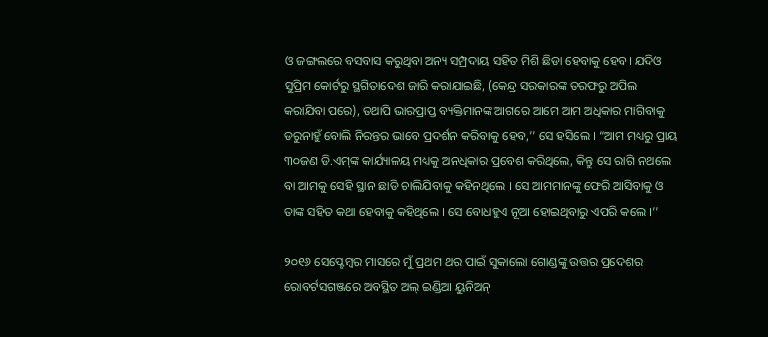ଓ ଜଙ୍ଗଲରେ ବସବାସ କରୁଥିବା ଅନ୍ୟ ସମ୍ପ୍ରଦାୟ ସହିତ ମିଶି ଛିଡା ହେବାକୁ ହେବ। ଯଦିଓ ସୁପ୍ରିମ କୋର୍ଟରୁ ସ୍ଥଗିତାଦେଶ ଜାରି କରାଯାଇଛି, (କେନ୍ଦ୍ର ସରକାରଙ୍କ ତରଫରୁ ଅପିଲ କରାଯିବା ପରେ), ତଥାପି ଭାରପ୍ରାପ୍ତ ବ୍ୟକ୍ତିମାନଙ୍କ ଆଗରେ ଆମେ ଆମ ଅଧିକାର ମାଗିବାକୁ ଡରୁନାହୁଁ ବୋଲି ନିରନ୍ତର ଭାବେ ପ୍ରଦର୍ଶନ କରିବାକୁ ହେବ,’’ ସେ ହସିଲେ । “ଆମ ମଧ୍ୟରୁ ପ୍ରାୟ ୩୦ଜଣ ଡି.ଏମ୍‌ଙ୍କ କାର୍ଯ୍ୟାଳୟ ମଧ୍ୟକୁ ଅନଧିକାର ପ୍ରବେଶ କରିଥିଲେ, କିନ୍ତୁ ସେ ରାଗି ନଥଲେ ବା ଆମକୁ ସେହି ସ୍ଥାନ ଛାଡି ଚାଲିଯିବାକୁ କହିନଥିଲେ । ସେ ଆମମାନଙ୍କୁ ଫେରି ଆସିବାକୁ ଓ ତାଙ୍କ ସହିତ କଥା ହେବାକୁ କହିଥିଲେ । ସେ ବୋଧହୁଏ ନୂଆ ହୋଇଥିବାରୁ ଏପରି କଲେ ।’’

୨୦୧୬ ସେପ୍ଟେମ୍ବର ମାସରେ ମୁଁ ପ୍ରଥମ ଥର ପାଇଁ ସୁକାଲୋ ଗୋଣ୍ଡଙ୍କୁ ଉତ୍ତର ପ୍ରଦେଶର ରୋବର୍ଟସଗଞ୍ଜରେ ଅବସ୍ଥିତ ଅଲ୍‌ ଇଣ୍ଡିଆ ୟୁନିଅନ୍‌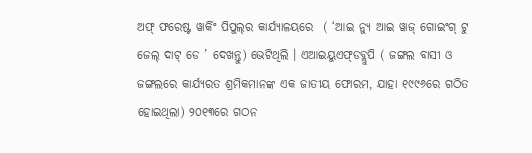ଅଫ୍‌ ଫରେଷ୍ଟ ୱାର୍କିଂ ପିପୁଲ୍‌ର କାର୍ଯ୍ୟାଳୟରେ  ( ‘ଆଇ ନ୍ୟୁ ଆଇ ୱାଜ୍‌ ଗୋଇଂଗ୍‌ ଟୁ ଜେଲ୍‌ ଦାଟ୍‌ ଡେ ’ ଦେଖନ୍ତୁ) ଭେଟିଥିଲି । ଏଆଇୟୁଏଫ୍‌ଡବ୍ଲୁପି ( ଜଙ୍ଗଲ ବାସୀ ଓ ଜଙ୍ଗଲରେ କାର୍ଯ୍ୟରତ ଶ୍ରମିକମାନଙ୍କ ଏକ ଜାତୀୟ ଫୋରମ, ଯାହା ୧୯୯୬ରେ ଗଠିତ ହୋଇଥିଲା) ୨୦୧୩ରେ ଗଠନ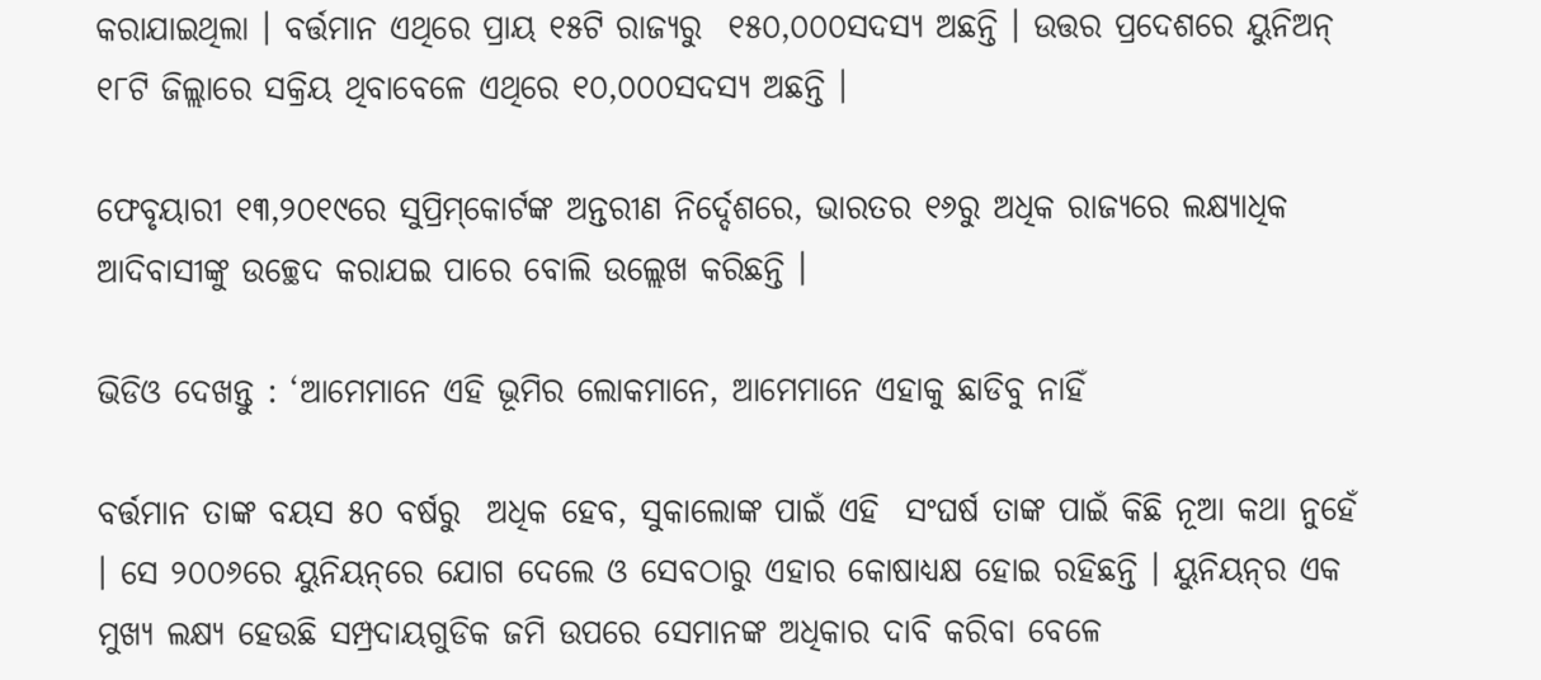କରାଯାଇଥିଲା । ବର୍ତ୍ତମାନ ଏଥିରେ ପ୍ରାୟ ୧୫ଟି ରାଜ୍ୟରୁ  ୧୫୦,୦୦୦ସଦସ୍ୟ ଅଛନ୍ତି । ଉତ୍ତର ପ୍ରଦେଶରେ ୟୁନିଅନ୍‌ ୧୮ଟି ଜିଲ୍ଲାରେ ସକ୍ରିୟ ଥିବାବେଳେ ଏଥିରେ ୧୦,୦୦୦ସଦସ୍ୟ ଅଛନ୍ତି ।

ଫେବୃୟାରୀ ୧୩,୨୦୧୯ରେ ସୁପ୍ରିମ୍‌କୋର୍ଟଙ୍କ ଅନ୍ତରୀଣ ନିର୍ଦ୍ଦେଶରେ, ଭାରତର ୧୬ରୁ ଅଧିକ ରାଜ୍ୟରେ ଲକ୍ଷ୍ୟାଧିକ ଆଦିବାସୀଙ୍କୁ ଉଚ୍ଛେଦ କରାଯଇ ପାରେ ବୋଲି ଉଲ୍ଲେଖ କରିଛନ୍ତି ।

ଭିଡିଓ ଦେଖନ୍ତୁ : ‘ଆମେମାନେ ଏହି ଭୂମିର ଲୋକମାନେ, ଆମେମାନେ ଏହାକୁ ଛାଡିବୁ ନାହିଁ

ବର୍ତ୍ତମାନ ତାଙ୍କ ବୟସ ୫୦ ବର୍ଷରୁ  ଅଧିକ ହେବ, ସୁକାଲୋଙ୍କ ପାଇଁ ଏହି  ସଂଘର୍ଷ ତାଙ୍କ ପାଇଁ କିଛି ନୂଆ କଥା ନୁହେଁ । ସେ ୨୦୦୬ରେ ୟୁନିୟନ୍‌ରେ ଯୋଗ ଦେଲେ ଓ ସେବଠାରୁ ଏହାର କୋଷାଧ୍ୟକ୍ଷ ହୋଇ ରହିଛନ୍ତି । ୟୁନିୟନ୍‌ର ଏକ ମୁଖ୍ୟ ଲକ୍ଷ୍ୟ ହେଉଛି ସମ୍ପ୍ରଦାୟଗୁଡିକ ଜମି ଉପରେ ସେମାନଙ୍କ ଅଧିକାର ଦାବି କରିବା ବେଳେ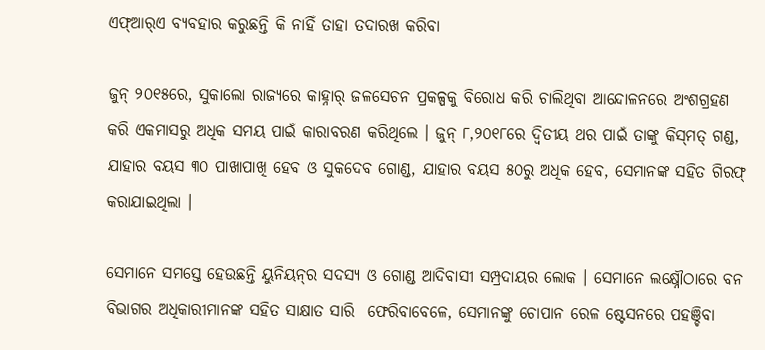ଏଫ୍‌ଆର୍‌ଏ ବ୍ୟବହାର କରୁଛନ୍ତି କି ନାହିଁ ତାହା ତଦାରଖ କରିବା

ଜୁନ୍‌ ୨୦୧୫ରେ, ସୁକାଲୋ ରାଜ୍ୟରେ କାହ୍ନାର୍‌ ଜଳସେଚନ ପ୍ରକଳ୍ପକୁ ବିରୋଧ କରି ଚାଲିଥିବା ଆନ୍ଦୋଳନରେ ଅଂଶଗ୍ରହଣ କରି ଏକମାସରୁ ଅଧିକ ସମୟ ପାଇଁ କାରାବରଣ କରିଥିଲେ । ଜୁନ୍‌ ୮,୨୦୧୮ରେ ଦ୍ୱିତୀୟ ଥର ପାଇଁ ତାଙ୍କୁ କିସ୍‌ମତ୍‌ ଗଣ୍ଡ, ଯାହାର ବୟସ ୩୦ ପାଖାପାଖି ହେବ ଓ ସୁକଦେବ ଗୋଣ୍ଡ, ଯାହାର ବୟସ ୫୦ରୁ ଅଧିକ ହେବ, ସେମାନଙ୍କ ସହିତ ଗିରଫ୍‌ କରାଯାଇଥିଲା ।

ସେମାନେ ସମସ୍ତେ ହେଉଛନ୍ତି ୟୁନିୟନ୍‌ର ସଦସ୍ୟ ଓ ଗୋଣ୍ଡ ଆଦିବାସୀ ସମ୍ପ୍ରଦାୟର ଲୋକ । ସେମାନେ ଲକ୍ଷ୍ନୌଠାରେ ବନ ବିଭାଗର ଅଧିକାରୀମାନଙ୍କ ସହିତ ସାକ୍ଷାତ ସାରି  ଫେରିବାବେଳେ, ସେମାନଙ୍କୁ ଚୋପାନ ରେଳ ଷ୍ଟେସନରେ ପହଞ୍ଚିବା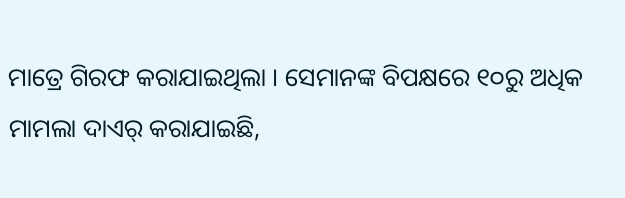ମାତ୍ରେ ଗିରଫ କରାଯାଇଥିଲା । ସେମାନଙ୍କ ବିପକ୍ଷରେ ୧୦ରୁ ଅଧିକ ମାମଲା ଦାଏର୍‌ କରାଯାଇଛି,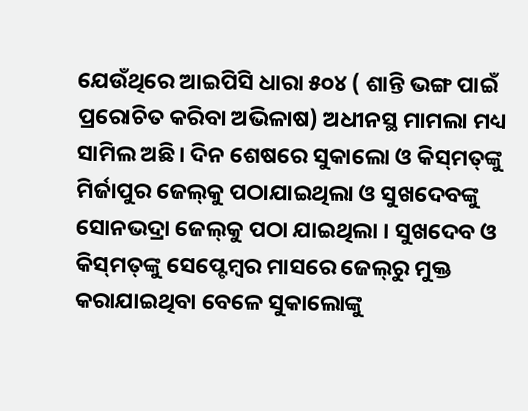ଯେଉଁଥିରେ ଆଇପିସି ଧାରା ୫୦୪ ( ଶାନ୍ତି ଭଙ୍ଗ ପାଇଁ ପ୍ରରୋଚିତ କରିବା ଅଭିଳାଷ) ଅଧୀନସ୍ଥ ମାମଲା ମଧ୍ୟ ସାମିଲ ଅଛି। ଦିନ ଶେଷରେ ସୁକାଲୋ ଓ କିସ୍‌ମତ୍‌ଙ୍କୁ ମିର୍ଜାପୁର ଜେଲ୍‌କୁ ପଠାଯାଇଥିଲା ଓ ସୁଖଦେବଙ୍କୁ ସୋନଭଦ୍ରା ଜେଲ୍‌କୁ ପଠା ଯାଇଥିଲା । ସୁଖଦେବ ଓ କିସ୍‌ମତ୍‌ଙ୍କୁ ସେପ୍ଟେମ୍ବର ମାସରେ ଜେଲ୍‌ରୁ ମୁକ୍ତ କରାଯାଇଥିବା ବେଳେ ସୁକାଲୋଙ୍କୁ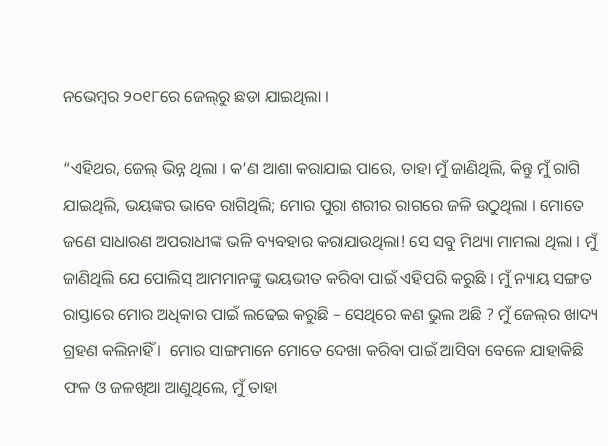ନଭେମ୍ବର ୨୦୧୮ରେ ଜେଲ୍‌ରୁ ଛଡା ଯାଇଥିଲା ।

“ଏହିଥର, ଜେଲ୍‌ ଭିନ୍ନ ଥିଲା । କ’ଣ ଆଶା କରାଯାଇ ପାରେ, ତାହା ମୁଁ ଜାଣିଥିଲି, କିନ୍ତୁ ମୁଁ ରାଗି ଯାଇଥିଲି, ଭୟଙ୍କର ଭାବେ ରାଗିଥିଲି; ମୋର ପୁରା ଶରୀର ରାଗରେ ଜଳି ଉଠୁଥିଲା । ମୋତେ ଜଣେ ସାଧାରଣ ଅପରାଧୀଙ୍କ ଭଳି ବ୍ୟବହାର କରାଯାଉଥିଲା! ସେ ସବୁ ମିଥ୍ୟା ମାମଲା ଥିଲା । ମୁଁ ଜାଣିଥିଲି ଯେ ପୋଲିସ୍‌ ଆମମାନଙ୍କୁ ଭୟଭୀତ କରିବା ପାଇଁ ଏହିପରି କରୁଛି । ମୁଁ ନ୍ୟାୟ ସଙ୍ଗତ ରାସ୍ତାରେ ମୋର ଅଧିକାର ପାଇଁ ଲଢେଇ କରୁଛି – ସେଥିରେ କଣ ଭୁଲ ଅଛି ? ମୁଁ ଜେଲ୍‌ର ଖାଦ୍ୟ ଗ୍ରହଣ କଲିନାହିଁ ।  ମୋର ସାଙ୍ଗମାନେ ମୋତେ ଦେଖା କରିବା ପାଇଁ ଆସିବା ବେଳେ ଯାହାକିଛି ଫଳ ଓ ଜଳଖିଆ ଆଣୁଥିଲେ, ମୁଁ ତାହା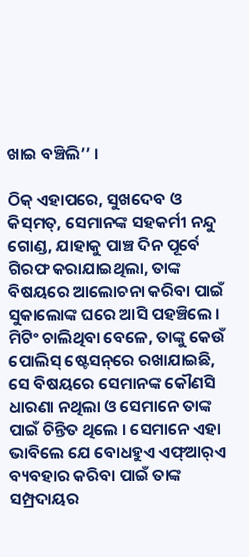ଖାଇ ବଞ୍ଚିଲି’’ ।

ଠିକ୍‌ ଏହାପରେ, ସୁଖଦେବ ଓ କିସ୍‌ମତ୍‌, ସେମାନଙ୍କ ସହକର୍ମୀ ନନ୍ଦୁ ଗୋଣ୍ଡ, ଯାହାକୁ ପାଞ୍ଚ ଦିନ ପୂର୍ବେ ଗିରଫ କରାଯାଇଥିଲା, ତାଙ୍କ ବିଷୟରେ ଆଲୋଚନା କରିବା ପାଇଁ ସୁକାଲୋଙ୍କ ଘରେ ଆସି ପହଞ୍ଚିଲେ । ମିଟିଂ ଚାଲିଥିବା ବେଳେ, ତାଙ୍କୁ କେଉଁ ପୋଲିସ୍‌ ଷ୍ଟେସନ୍‌ରେ ରଖାଯାଇଛି, ସେ ବିଷୟରେ ସେମାନଙ୍କ କୌଣସି ଧାରଣା ନଥିଲା ଓ ସେମାନେ ତାଙ୍କ ପାଇଁ ଚିନ୍ତିତ ଥିଲେ । ସେମାନେ ଏହା ଭାବିଲେ ଯେ ବୋଧହୁଏ ଏଫ୍‌ଆର୍‌ଏ ବ୍ୟବହାର କରିବା ପାଇଁ ତାଙ୍କ ସମ୍ପ୍ରଦାୟର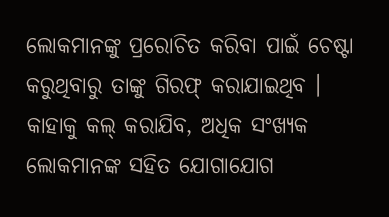ଲୋକମାନଙ୍କୁ ପ୍ରରୋଚିତ କରିବା ପାଇଁ ଚେଷ୍ଟା କରୁଥିବାରୁ ତାଙ୍କୁ ଗିରଫ୍‌ କରାଯାଇଥିବ । କାହାକୁ କଲ୍‌ କରାଯିବ, ଅଧିକ ସଂଖ୍ୟକ ଲୋକମାନଙ୍କ ସହିତ ଯୋଗାଯୋଗ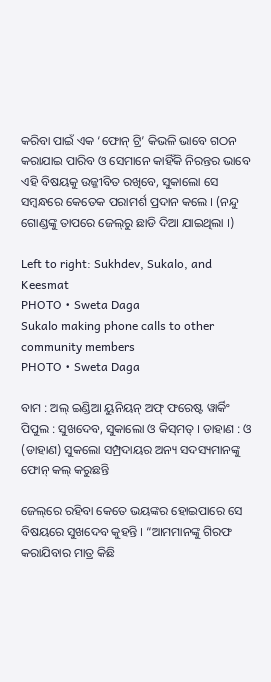କରିବା ପାଇଁ ଏକ ‘ଫୋନ୍‌ ଟ୍ରି’ କିଭଳି ଭାବେ ଗଠନ କରାଯାଇ ପାରିବ ଓ ସେମାନେ କାହିଁକି ନିରନ୍ତର ଭାବେ ଏହି ବିଷୟକୁ ଉଜ୍ଜୀବିତ ରଖିବେ, ସୁକାଲୋ ସେ ସମ୍ବନ୍ଧରେ କେତେକ ପରାମର୍ଶ ପ୍ରଦାନ କଲେ । (ନନ୍ଦୁ ଗୋଣ୍ଡଙ୍କୁ ତାପରେ ଜେଲ୍‌ରୁ ଛାଡି ଦିଆ ଯାଇଥିଲା ।)

Left to right: Sukhdev, Sukalo, and Keesmat
PHOTO • Sweta Daga
Sukalo making phone calls to other community members
PHOTO • Sweta Daga

ବାମ : ଅଲ୍‌ ଇଣ୍ଡିଆ ୟୁନିୟନ୍‌ ଅଫ୍‌ ଫରେଷ୍ଟ ୱାର୍କିଂ ପିପୁଲ : ସୁଖଦେବ, ସୁକାଲୋ ଓ କିସ୍‌ମତ୍‌ । ଡାହାଣ : ଓ (ଡାହାଣ) ସୁକଲୋ ସମ୍ପ୍ରଦାୟର ଅନ୍ୟ ସଦସ୍ୟମାନଙ୍କୁ ଫୋନ୍‌ କଲ୍‌ କରୁଛନ୍ତି

ଜେଲ୍‌ରେ ରହିବା କେତେ ଭୟଙ୍କର ହୋଇପାରେ ସେ ବିଷୟରେ ସୁଖଦେବ କୁହନ୍ତି । “ଆମମାନଙ୍କୁ ଗିରଫ କରାଯିବାର ମାତ୍ର କିଛି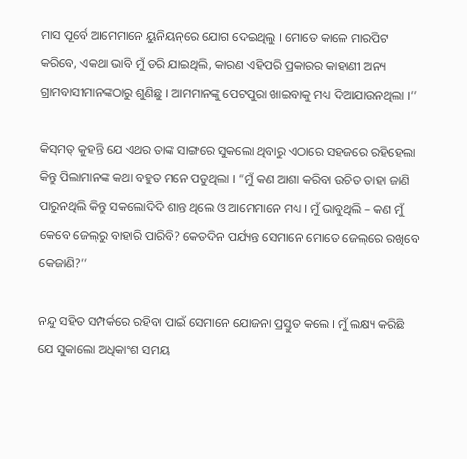ମାସ ପୂର୍ବେ ଆମେମାନେ ୟୁନିୟନ୍‌ରେ ଯୋଗ ଦେଇଥିଲୁ । ମୋତେ କାଳେ ମାରପିଟ କରିବେ, ଏକଥା ଭାବି ମୁଁ ଡରି ଯାଇଥିଲି, କାରଣ ଏହିପରି ପ୍ରକାରର କାହାଣୀ ଅନ୍ୟ ଗ୍ରାମବାସୀମାନଙ୍କଠାରୁ ଶୁଣିଛୁ । ଆମମାନଙ୍କୁ ପେଟପୁରା ଖାଇବାକୁ ମଧ୍ୟ ଦିଆଯାଉନଥିଲା ।’’

କିସ୍‌ମତ୍‌ କୁହନ୍ତି ଯେ ଏଥର ତାଙ୍କ ସାଙ୍ଗରେ ସୁକଲୋ ଥିବାରୁ ଏଠାରେ ସହଜରେ ରହିହେଲା କିନ୍ତୁ ପିଲାମାନଙ୍କ କଥା ବହୁତ ମନେ ପଡୁଥିଲା । “ମୁଁ କଣ ଆଶା କରିବା ଉଚିତ ତାହା ଜାଣି ପାରୁନଥିଲି କିନ୍ତୁ ସକଲୋଦିଦି ଶାନ୍ତ ଥିଲେ ଓ ଆମେମାନେ ମଧ୍ୟ । ମୁଁ ଭାବୁଥିଲି – କଣ ମୁଁ କେବେ ଜେଲ୍‌ରୁ ବାହାରି ପାରିବି? କେତଦିନ ପର୍ଯ୍ୟନ୍ତ ସେମାନେ ମୋତେ ଜେଲ୍‌ରେ ରଖିବେ କେଜାଣି?’’

ନନ୍ଦୁ ସହିତ ସମ୍ପର୍କରେ ରହିବା ପାଇଁ ସେମାନେ ଯୋଜନା ପ୍ରସ୍ତୁତ କଲେ । ମୁଁ ଲକ୍ଷ୍ୟ କରିଛି ଯେ ସୁକାଲୋ ଅଧିକାଂଶ ସମୟ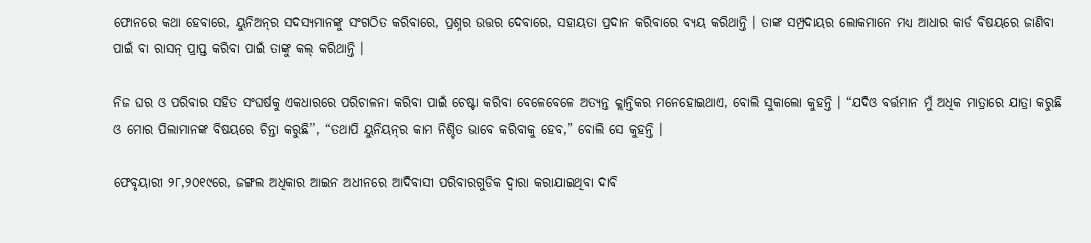ଫୋନରେ କଥା ହେବାରେ, ୟୁନିଅନ୍‌ର ସଦସ୍ୟମାନଙ୍କୁ ସଂଗଠିତ କରିବାରେ, ପ୍ରଶ୍ନର ଉତ୍ତର ଦେବାରେ, ସହାୟତା ପ୍ରଦାନ କରିବାରେ ବ୍ୟୟ କରିଥାନ୍ତି । ତାଙ୍କ ସମ୍ପ୍ରଦାୟର ଲୋକମାନେ ମଧ୍ୟ ଆଧାର କାର୍ଡ ବିଷୟରେ ଜାଣିବା ପାଇଁ ବା ରାସନ୍‌ ପ୍ରାପ୍ତ କରିବା ପାଇଁ ତାଙ୍କୁ କଲ୍‌ କରିଥାନ୍ତି ।

ନିଜ ଘର ଓ ପରିବାର ସହିତ ସଂଘର୍ଷକୁ ଏକଧାରରେ ପରିଚାଳନା କରିବା ପାଇଁ ଚେଷ୍ଟା କରିବା ବେଳେବେଳେ ଅତ୍ୟନ୍ତ କ୍ଲାନ୍ତିକର ମନେହୋଇଥାଏ, ବୋଲି ସୁକାଲୋ କୁହନ୍ତି । “ଯଦିଓ ବର୍ତ୍ତମାନ ମୁଁ ଅଧିକ ମାତ୍ରାରେ ଯାତ୍ରା କରୁଛି ଓ ମୋର ପିଲାମାନଙ୍କ ବିଷୟରେ ଚିନ୍ତା କରୁଛି’’, “ତଥାପି ୟୁନିୟନ୍‌ର କାମ ନିଶ୍ଚିତ ଭାବେ କରିବାକୁ ହେବ,” ବୋଲି ସେ କୁହନ୍ତି ।

ଫେବୃୟାରୀ ୨୮,୨୦୧୯ରେ, ଜଙ୍ଗଲ ଅଧିକାର ଆଇନ ଅଧୀନରେ ଆଦିବାସୀ ପରିବାରଗୁଡିକ ଦ୍ୱାରା କରାଯାଇଥିବା ଦାବି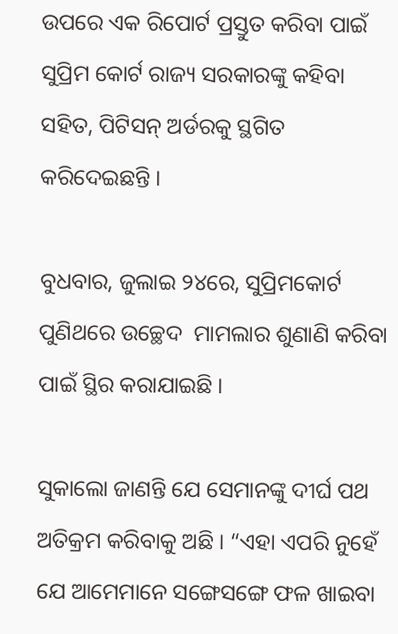ଉପରେ ଏକ ରିପୋର୍ଟ ପ୍ରସ୍ତୁତ କରିବା ପାଇଁ ସୁପ୍ରିମ କୋର୍ଟ ରାଜ୍ୟ ସରକାରଙ୍କୁ କହିବା ସହିତ, ପିଟିସନ୍‌ ଅର୍ଡରକୁ ସ୍ଥଗିତ କରିଦେଇଛନ୍ତି ।

ବୁଧବାର, ଜୁଲାଇ ୨୪ରେ, ସୁପ୍ରିମକୋର୍ଟ ପୁଣିଥରେ ଉଚ୍ଛେଦ  ମାମଲାର ଶୁଣାଣି କରିବା ପାଇଁ ସ୍ଥିର କରାଯାଇଛି ।

ସୁକାଲୋ ଜାଣନ୍ତି ଯେ ସେମାନଙ୍କୁ ଦୀର୍ଘ ପଥ ଅତିକ୍ରମ କରିବାକୁ ଅଛି । “ଏହା ଏପରି ନୁହେଁ ଯେ ଆମେମାନେ ସଙ୍ଗେସଙ୍ଗେ ଫଳ ଖାଇବା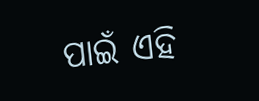ପାଇଁ ଏହି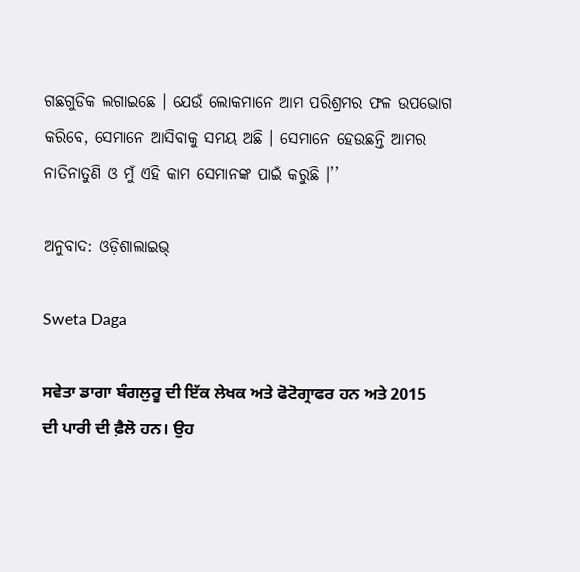ଗଛଗୁଡିକ ଲଗାଇଛେ । ଯେଉଁ ଲୋକମାନେ ଆମ ପରିଶ୍ରମର ଫଳ ଉପଭୋଗ କରିବେ, ସେମାନେ ଆସିବାକୁ ସମୟ ଅଛି । ସେମାନେ ହେଉଛନ୍ତି ଆମର ନାତିନାତୁଣି ଓ ମୁଁ ଏହି କାମ ସେମାନଙ୍କ ପାଇଁ କରୁଛି ।’’

ଅନୁବାଦ: ଓଡ଼ିଶାଲାଇଭ୍‍

Sweta Daga

ਸਵੇਤਾ ਡਾਗਾ ਬੰਗਲੁਰੂ ਦੀ ਇੱਕ ਲੇਖਕ ਅਤੇ ਫੋਟੋਗ੍ਰਾਫਰ ਹਨ ਅਤੇ 2015 ਦੀ ਪਾਰੀ ਦੀ ਫ਼ੈਲੋ ਹਨ। ਉਹ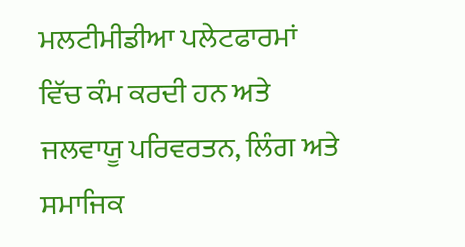ਮਲਟੀਮੀਡੀਆ ਪਲੇਟਫਾਰਮਾਂ ਵਿੱਚ ਕੰਮ ਕਰਦੀ ਹਨ ਅਤੇ ਜਲਵਾਯੂ ਪਰਿਵਰਤਨ, ਲਿੰਗ ਅਤੇ ਸਮਾਜਿਕ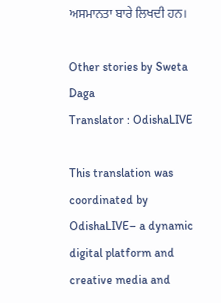ਅਸਮਾਨਤਾ ਬਾਰੇ ਲਿਖਦੀ ਹਨ।

Other stories by Sweta Daga
Translator : OdishaLIVE

This translation was coordinated by OdishaLIVE– a dynamic digital platform and creative media and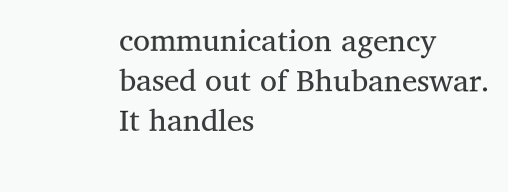communication agency based out of Bhubaneswar. It handles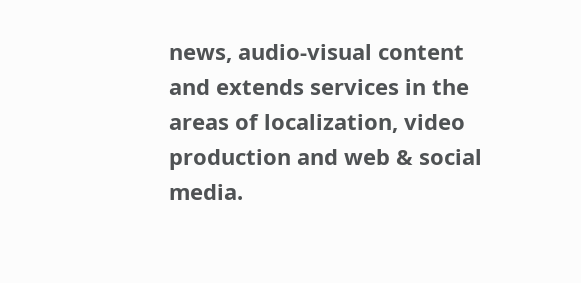news, audio-visual content and extends services in the areas of localization, video production and web & social media.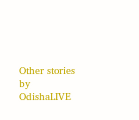Other stories by OdishaLIVE